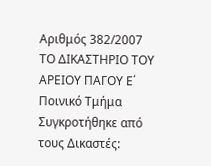Αριθμός 382/2007 ΤΟ ΔΙΚΑΣΤΗΡΙΟ ΤΟΥ ΑΡΕΙΟΥ ΠΑΓΟΥ Ε΄ Ποινικό Τμήμα Συγκροτήθηκε από τους Δικαστές: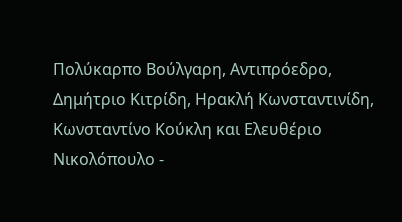Πολύκαρπο Βούλγαρη, Αντιπρόεδρο, Δημήτριο Κιτρίδη, Ηρακλή Κωνσταντινίδη, Κωνσταντίνο Κούκλη και Ελευθέριο Νικολόπουλο -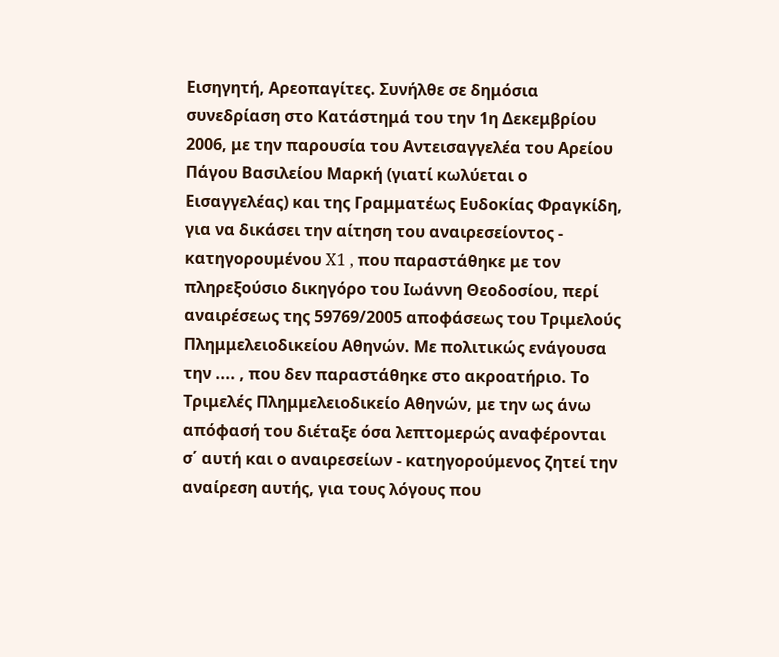Εισηγητή, Αρεοπαγίτες. Συνήλθε σε δημόσια συνεδρίαση στο Κατάστημά του την 1η Δεκεμβρίου 2006, με την παρουσία του Αντεισαγγελέα του Αρείου Πάγου Βασιλείου Μαρκή (γιατί κωλύεται ο Εισαγγελέας) και της Γραμματέως Ευδοκίας Φραγκίδη, για να δικάσει την αίτηση του αναιρεσείοντος - κατηγορουμένου X1 , που παραστάθηκε με τον πληρεξούσιο δικηγόρο του Ιωάννη Θεοδοσίου, περί αναιρέσεως της 59769/2005 αποφάσεως του Τριμελούς Πλημμελειοδικείου Αθηνών. Με πολιτικώς ενάγουσα την .... , που δεν παραστάθηκε στο ακροατήριο. Το Τριμελές Πλημμελειοδικείο Αθηνών, με την ως άνω απόφασή του διέταξε όσα λεπτομερώς αναφέρονται σ΄ αυτή και ο αναιρεσείων - κατηγορούμενος ζητεί την αναίρεση αυτής, για τους λόγους που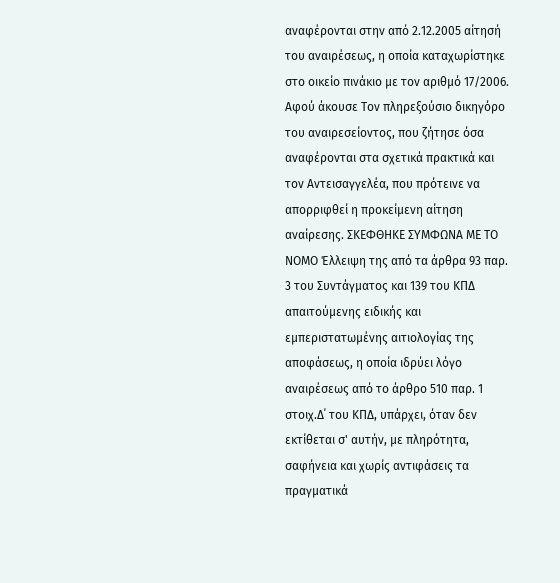αναφέρονται στην από 2.12.2005 αίτησή του αναιρέσεως, η οποία καταχωρίστηκε στο οικείο πινάκιο με τον αριθμό 17/2006. Αφού άκουσε Τον πληρεξούσιο δικηγόρο του αναιρεσείοντος, που ζήτησε όσα αναφέρονται στα σχετικά πρακτικά και τον Αντεισαγγελέα, που πρότεινε να απορριφθεί η προκείμενη αίτηση αναίρεσης. ΣΚΕΦΘΗΚΕ ΣΥΜΦΩΝΑ ΜΕ ΤΟ ΝΟΜΟ Έλλειψη της από τα άρθρα 93 παρ. 3 του Συντάγματος και 139 του ΚΠΔ απαιτούμενης ειδικής και εμπεριστατωμένης αιτιολογίας της αποφάσεως, η οποία ιδρύει λόγο αναιρέσεως από το άρθρο 510 παρ. 1 στοιχ.Δ΄ του ΚΠΔ, υπάρχει, όταν δεν εκτίθεται σ' αυτήν, με πληρότητα, σαφήνεια και χωρίς αντιφάσεις τα πραγματικά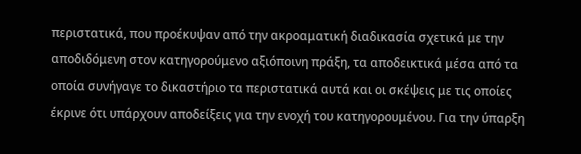περιστατικά, που προέκυψαν από την ακροαματική διαδικασία σχετικά με την αποδιδόμενη στον κατηγορούμενο αξιόποινη πράξη, τα αποδεικτικά μέσα από τα οποία συνήγαγε το δικαστήριο τα περιστατικά αυτά και οι σκέψεις με τις οποίες έκρινε ότι υπάρχουν αποδείξεις για την ενοχή του κατηγορουμένου. Για την ύπαρξη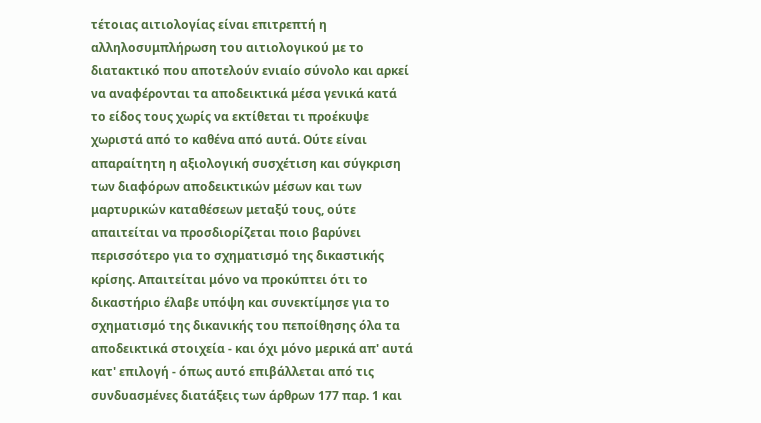τέτοιας αιτιολογίας είναι επιτρεπτή η αλληλοσυμπλήρωση του αιτιολογικού με το διατακτικό που αποτελούν ενιαίο σύνολο και αρκεί να αναφέρονται τα αποδεικτικά μέσα γενικά κατά το είδος τους χωρίς να εκτίθεται τι προέκυψε χωριστά από το καθένα από αυτά. Ούτε είναι απαραίτητη η αξιολογική συσχέτιση και σύγκριση των διαφόρων αποδεικτικών μέσων και των μαρτυρικών καταθέσεων μεταξύ τους, ούτε απαιτείται να προσδιορίζεται ποιο βαρύνει περισσότερο για το σχηματισμό της δικαστικής κρίσης. Απαιτείται μόνο να προκύπτει ότι το δικαστήριο έλαβε υπόψη και συνεκτίμησε για το σχηματισμό της δικανικής του πεποίθησης όλα τα αποδεικτικά στοιχεία - και όχι μόνο μερικά απ' αυτά κατ' επιλογή - όπως αυτό επιβάλλεται από τις συνδυασμένες διατάξεις των άρθρων 177 παρ. 1 και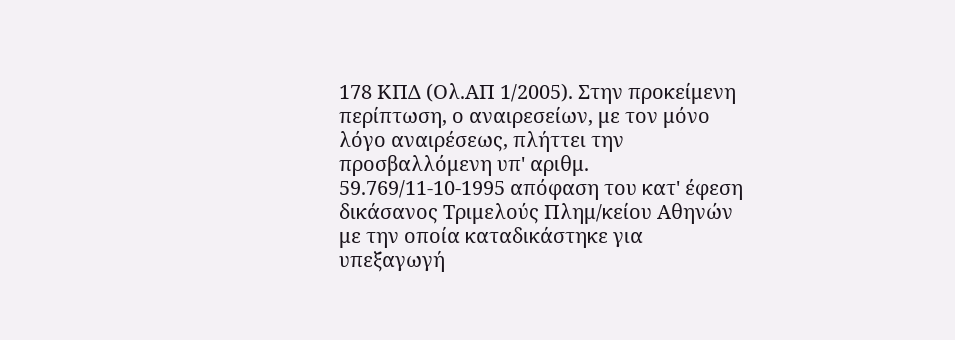178 ΚΠΔ (Ολ.ΑΠ 1/2005). Στην προκείμενη περίπτωση, ο αναιρεσείων, με τον μόνο λόγο αναιρέσεως, πλήττει την προσβαλλόμενη υπ' αριθμ. 59.769/11-10-1995 απόφαση του κατ' έφεση δικάσανος Τριμελούς Πλημ/κείου Αθηνών με την οποία καταδικάστηκε για υπεξαγωγή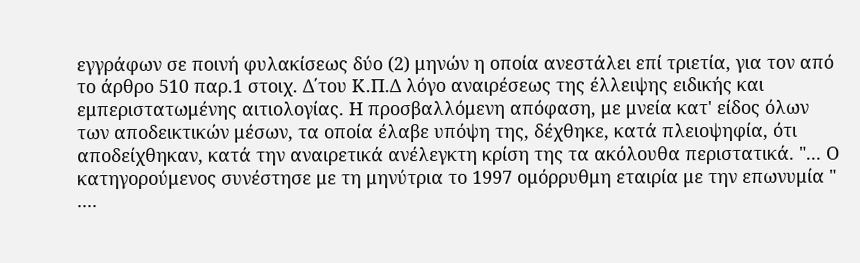εγγράφων σε ποινή φυλακίσεως δύο (2) μηνών η οποία ανεστάλει επί τριετία, για τον από το άρθρο 510 παρ.1 στοιχ. Δ΄του Κ.Π.Δ λόγο αναιρέσεως της έλλειψης ειδικής και εμπεριστατωμένης αιτιολογίας. Η προσβαλλόμενη απόφαση, με μνεία κατ' είδος όλων των αποδεικτικών μέσων, τα οποία έλαβε υπόψη της, δέχθηκε, κατά πλειοψηφία, ότι αποδείχθηκαν, κατά την αναιρετικά ανέλεγκτη κρίση της τα ακόλουθα περιστατικά. "... Ο κατηγορούμενος συνέστησε με τη μηνύτρια το 1997 ομόρρυθμη εταιρία με την επωνυμία " ....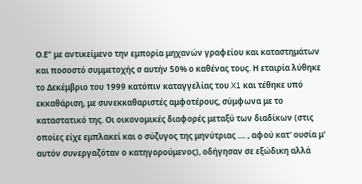Ο.Ε" με αντικείμενο την εμπορία μηχανών γραφείου και καταστημάτων και ποσοστό συμμετοχής σ αυτήν 50% ο καθένας τους. Η εταιρία λύθηκε το Δεκέμβριο του 1999 κατόπιν καταγγελίας του X1 και τέθηκε υπό εκκαθάριση, με συνεκκαθαριστές αμφοτέρους, σύμφωνα με το καταστατικό της. Οι οικονομικές διαφορές μεταξύ των διαδίκων (στις οποίες είχε εμπλακεί και ο σύζυγος της μηνύτριας .... , αφού κατ' ουσία μ' αυτόν συνεργαζόταν ο κατηγορούμενος), οδήγησαν σε εξώδικη αλλά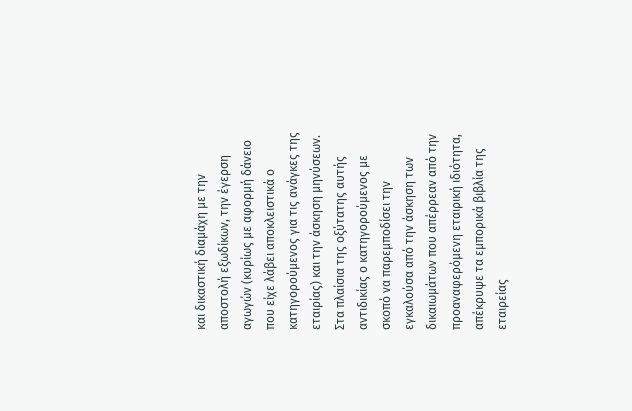και δικαστική διαμάχη με την αποστολή εξωδίκων, την έγερση αγωγών (κυρίως με αφορμή δάνειο που είχε λάβει αποκλειστικά ο κατηγορούμενος για τις ανάγκες της εταιρίας) και την άσκηση μηνύσεων. Στα πλαίσια της οξύτατης αυτής αντιδικίας ο κατηγορούμενος με σκοπό να παρεμποδίσει την εγκαλούσα από την άσκηση των δικαιωμάτων που απέρρεαν από την προαναφερόμενη εταιρική ιδιότητα, απέκρυψε τα εμπορικά βιβλία της εταιρείας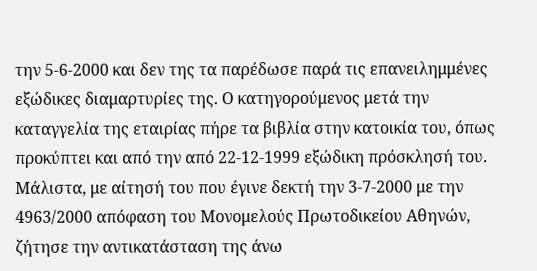την 5-6-2000 και δεν της τα παρέδωσε παρά τις επανειλημμένες εξώδικες διαμαρτυρίες της. Ο κατηγορούμενος μετά την καταγγελία της εταιρίας πήρε τα βιβλία στην κατοικία του, όπως προκύπτει και από την από 22-12-1999 εξώδικη πρόσκλησή του. Μάλιστα, με αίτησή του που έγινε δεκτή την 3-7-2000 με την 4963/2000 απόφαση του Μονομελούς Πρωτοδικείου Αθηνών, ζήτησε την αντικατάσταση της άνω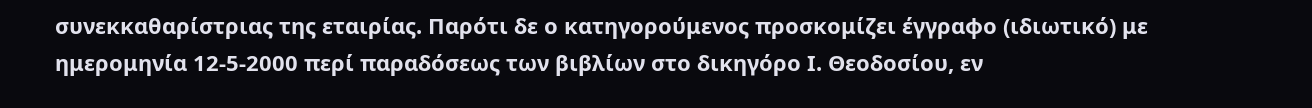συνεκκαθαρίστριας της εταιρίας. Παρότι δε ο κατηγορούμενος προσκομίζει έγγραφο (ιδιωτικό) με ημερομηνία 12-5-2000 περί παραδόσεως των βιβλίων στο δικηγόρο Ι. Θεοδοσίου, εν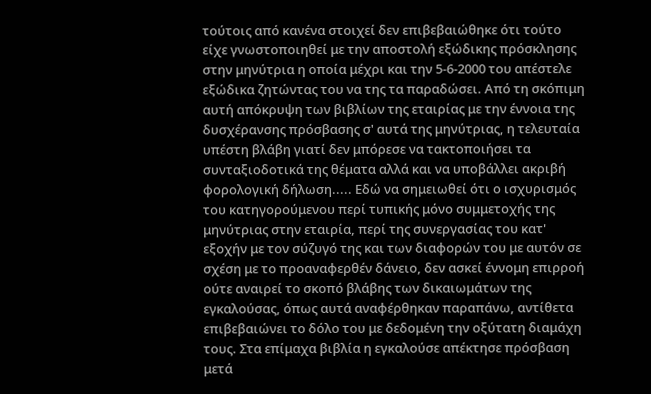τούτοις από κανένα στοιχεί δεν επιβεβαιώθηκε ότι τούτο είχε γνωστοποιηθεί με την αποστολή εξώδικης πρόσκλησης στην μηνύτρια η οποία μέχρι και την 5-6-2000 του απέστελε εξώδικα ζητώντας του να της τα παραδώσει. Από τη σκόπιμη αυτή απόκρυψη των βιβλίων της εταιρίας με την έννοια της δυσχέρανσης πρόσβασης σ' αυτά της μηνύτριας, η τελευταία υπέστη βλάβη γιατί δεν μπόρεσε να τακτοποιήσει τα συνταξιοδοτικά της θέματα αλλά και να υποβάλλει ακριβή φορολογική δήλωση..... Εδώ να σημειωθεί ότι ο ισχυρισμός του κατηγορούμενου περί τυπικής μόνο συμμετοχής της μηνύτριας στην εταιρία, περί της συνεργασίας του κατ' εξοχήν με τον σύζυγό της και των διαφορών του με αυτόν σε σχέση με το προαναφερθέν δάνειο, δεν ασκεί έννομη επιρροή ούτε αναιρεί το σκοπό βλάβης των δικαιωμάτων της εγκαλούσας, όπως αυτά αναφέρθηκαν παραπάνω, αντίθετα επιβεβαιώνει το δόλο του με δεδομένη την οξύτατη διαμάχη τους. Στα επίμαχα βιβλία η εγκαλούσε απέκτησε πρόσβαση μετά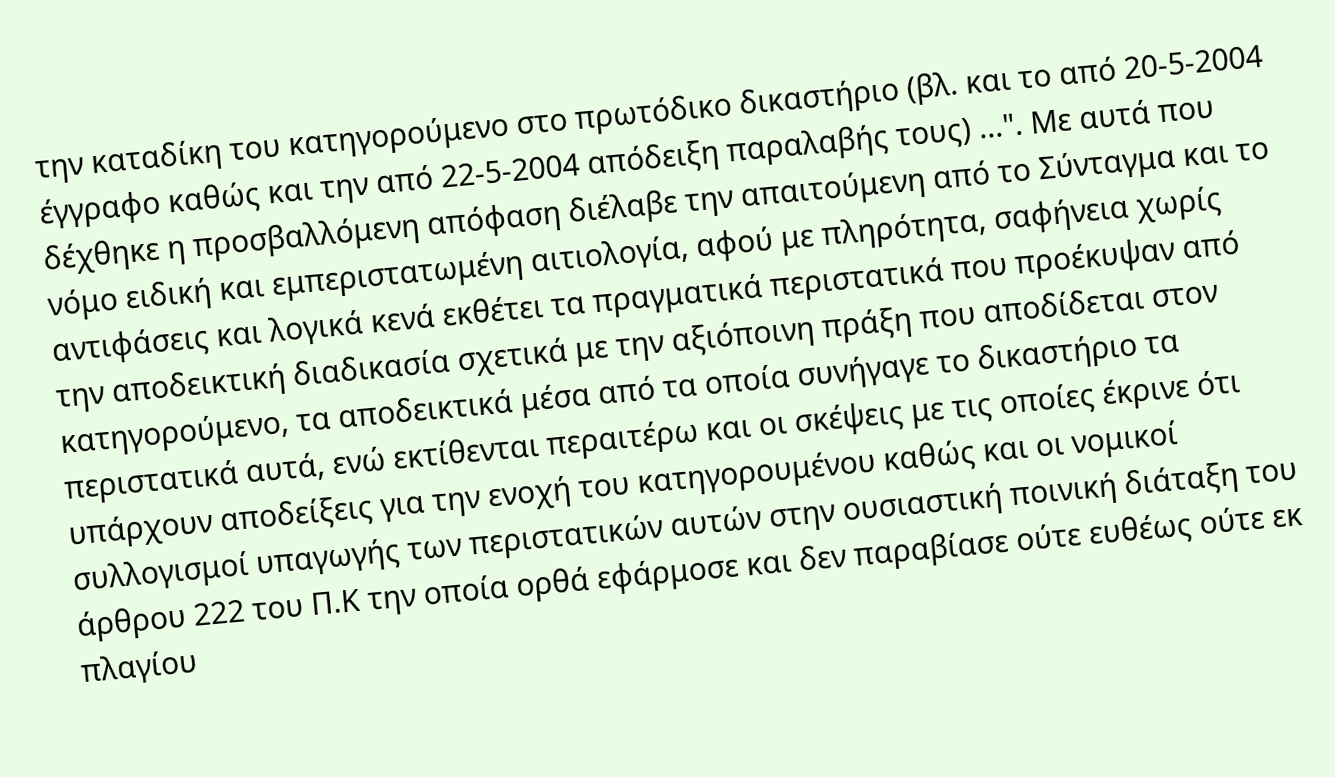την καταδίκη του κατηγορούμενο στο πρωτόδικο δικαστήριο (βλ. και το από 20-5-2004 έγγραφο καθώς και την από 22-5-2004 απόδειξη παραλαβής τους) ...". Με αυτά που δέχθηκε η προσβαλλόμενη απόφαση διέλαβε την απαιτούμενη από το Σύνταγμα και το νόμο ειδική και εμπεριστατωμένη αιτιολογία, αφού με πληρότητα, σαφήνεια χωρίς αντιφάσεις και λογικά κενά εκθέτει τα πραγματικά περιστατικά που προέκυψαν από την αποδεικτική διαδικασία σχετικά με την αξιόποινη πράξη που αποδίδεται στον κατηγορούμενο, τα αποδεικτικά μέσα από τα οποία συνήγαγε το δικαστήριο τα περιστατικά αυτά, ενώ εκτίθενται περαιτέρω και οι σκέψεις με τις οποίες έκρινε ότι υπάρχουν αποδείξεις για την ενοχή του κατηγορουμένου καθώς και οι νομικοί συλλογισμοί υπαγωγής των περιστατικών αυτών στην ουσιαστική ποινική διάταξη του άρθρου 222 του Π.Κ την οποία ορθά εφάρμοσε και δεν παραβίασε ούτε ευθέως ούτε εκ πλαγίου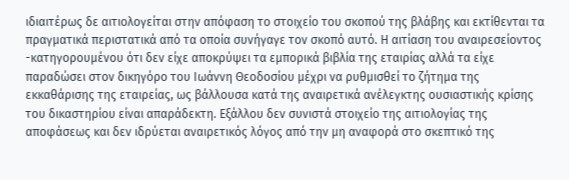ιδιαιτέρως δε αιτιολογείται στην απόφαση το στοιχείο του σκοπού της βλάβης και εκτίθενται τα πραγματικά περιστατικά από τα οποία συνήγαγε τον σκοπό αυτό. Η αιτίαση του αναιρεσείοντος -κατηγορουμένου ότι δεν είχε αποκρύψει τα εμπορικά βιβλία της εταιρίας αλλά τα είχε παραδώσει στον δικηγόρο του Ιωάννη Θεοδοσίου μέχρι να ρυθμισθεί το ζήτημα της εκκαθάρισης της εταιρείας, ως βάλλουσα κατά της αναιρετικά ανέλεγκτης ουσιαστικής κρίσης του δικαστηρίου είναι απαράδεκτη. Εξάλλου δεν συνιστά στοιχείο της αιτιολογίας της αποφάσεως και δεν ιδρύεται αναιρετικός λόγος από την μη αναφορά στο σκεπτικό της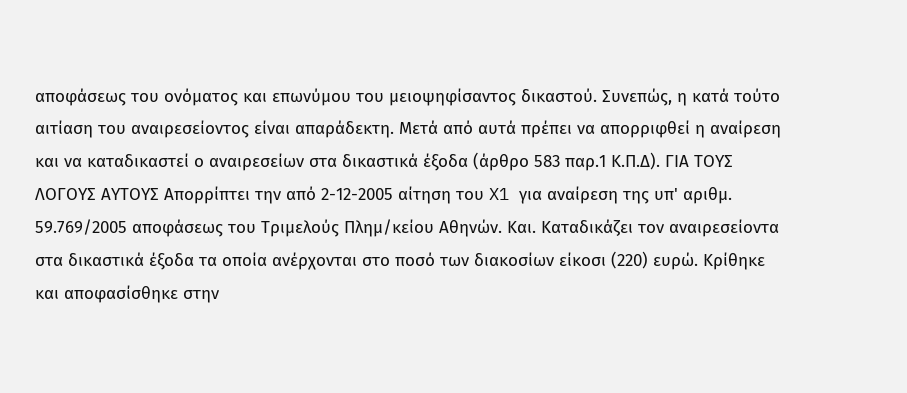αποφάσεως του ονόματος και επωνύμου του μειοψηφίσαντος δικαστού. Συνεπώς, η κατά τούτο αιτίαση του αναιρεσείοντος είναι απαράδεκτη. Μετά από αυτά πρέπει να απορριφθεί η αναίρεση και να καταδικαστεί ο αναιρεσείων στα δικαστικά έξοδα (άρθρο 583 παρ.1 Κ.Π.Δ). ΓΙΑ ΤΟΥΣ ΛΟΓΟΥΣ ΑΥΤΟΥΣ Απορρίπτει την από 2-12-2005 αίτηση του X1 για αναίρεση της υπ' αριθμ. 59.769/2005 αποφάσεως του Τριμελούς Πλημ/κείου Αθηνών. Και. Καταδικάζει τον αναιρεσείοντα στα δικαστικά έξοδα τα οποία ανέρχονται στο ποσό των διακοσίων είκοσι (220) ευρώ. Κρίθηκε και αποφασίσθηκε στην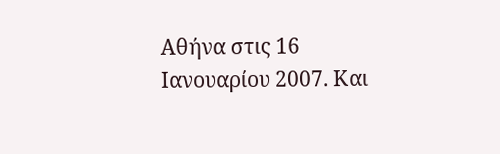Αθήνα στις 16 Ιανουαρίου 2007. Και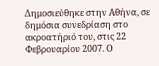Δημοσιεύθηκε στην Αθήνα, σε δημόσια συνεδρίαση στο ακροατήριό του, στις 22 Φεβρουαρίου 2007. Ο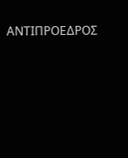ΑΝΤΙΠΡΟΕΔΡΟΣ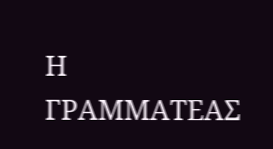Η ΓΡΑΜΜΑΤΕΑΣ